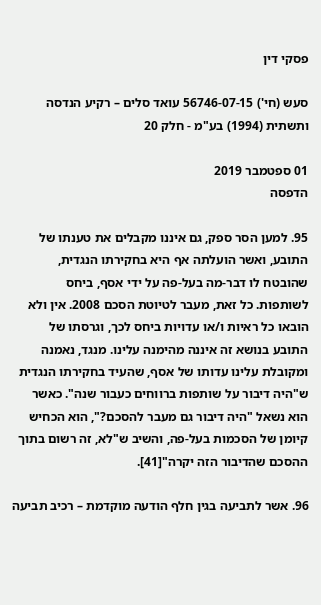פסקי דין

סעש (חי') 56746-07-15 עואד סלים – רקיע הנדסה ותשתית (1994) בע"מ - חלק 20

01 ספטמבר 2019
הדפסה

95. למען הסר ספק, גם איננו מקבלים את טענתו של התובע, ואשר הועלתה אף היא בחקירתו הנגדית, שהובטח לו דבר-מה בעל-פה על ידי אסף, ביחס לשותפות. כל זאת, מעבר לטיוטת הסכם 2008. אין ולא הובאו כל ראיות ו/או עדויות ביחס לכך, וגרסתו של התובע בנושא זה איננה מהימנה עלינו. מנגד, נאמנה ומקובלת עלינו עדותו של אסף, שהעיד בחקירתו הנגדית ש"היה דיבור על שותפות ברווחים כעבור שנה". כאשר הוא נשאל "היה דיבור גם מעבר להסכם?", הוא הכחיש קיומן של הסכמות בעל-פה, והשיב ש"לא, זה רשום בתוך ההסכם שהדיבור הזה יקרה"[41].

96. אשר לתביעה בגין חלף הודעה מוקדמת – רכיב תביעה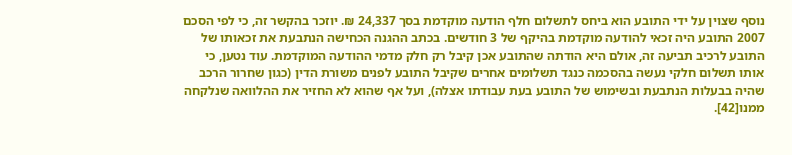נוסף שצוין על ידי התובע הוא ביחס לתשלום חלף הודעה מוקדמת בסך 24,337 ₪. יוזכר בהקשר זה, כי לפי הסכם 2007 התובע היה זכאי להודעה מוקדמת בהיקף של 3 חודשים. בכתב ההגנה הכחישה הנתבעת את זכאותו של התובע לרכיב תביעה זה, אולם היא הודתה שהתובע אכן קיבל רק חלק מדמי ההודעה המוקדמת. עוד נטען, כי אותו תשלום חלקי נעשה בהסכמה כנגד תשלומים אחרים שקיבל התובע לפנים משורת הדין (כגון שחרור הרכב שהיה בבעלות הנתבעת ובשימוש של התובע בעת עבודתו אצלה), ועל אף שהוא לא החזיר את ההלוואה שנלקחה ממנו[42].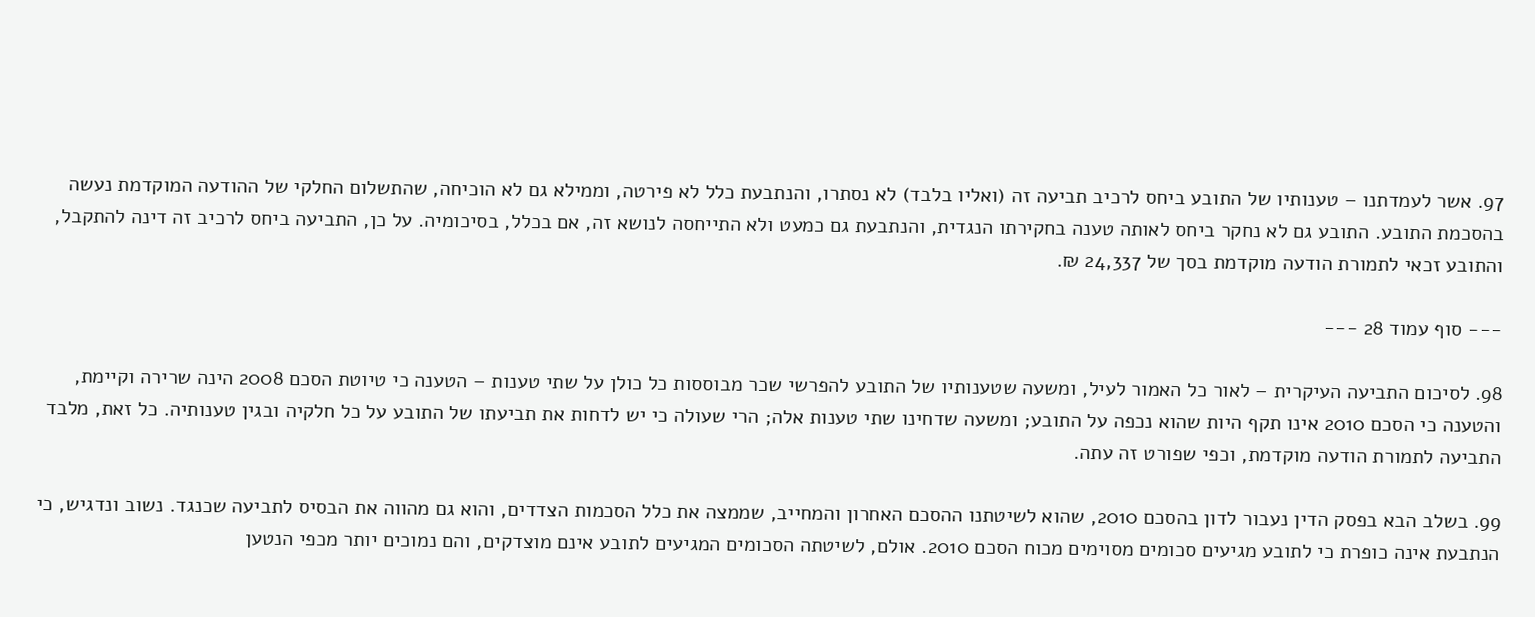97. אשר לעמדתנו – טענותיו של התובע ביחס לרכיב תביעה זה (ואליו בלבד) לא נסתרו, והנתבעת כלל לא פירטה, וממילא גם לא הוכיחה, שהתשלום החלקי של ההודעה המוקדמת נעשה בהסכמת התובע. התובע גם לא נחקר ביחס לאותה טענה בחקירתו הנגדית, והנתבעת גם כמעט ולא התייחסה לנושא זה, אם בכלל, בסיכומיה. על כן, התביעה ביחס לרכיב זה דינה להתקבל, והתובע זכאי לתמורת הודעה מוקדמת בסך של 24,337 ₪.

--- סוף עמוד 28 ---

98. לסיכום התביעה העיקרית – לאור כל האמור לעיל, ומשעה שטענותיו של התובע להפרשי שכר מבוססות כל כולן על שתי טענות – הטענה כי טיוטת הסכם 2008 הינה שרירה וקיימת, והטענה כי הסכם 2010 אינו תקף היות שהוא נכפה על התובע; ומשעה שדחינו שתי טענות אלה; הרי שעולה כי יש לדחות את תביעתו של התובע על כל חלקיה ובגין טענותיה. כל זאת, מלבד התביעה לתמורת הודעה מוקדמת, וכפי שפורט זה עתה.

99. בשלב הבא בפסק הדין נעבור לדון בהסכם 2010, שהוא לשיטתנו ההסכם האחרון והמחייב, שממצה את כלל הסכמות הצדדים, והוא גם מהווה את הבסיס לתביעה שכנגד. נשוב ונדגיש, כי הנתבעת אינה כופרת כי לתובע מגיעים סכומים מסוימים מכוח הסכם 2010. אולם, לשיטתה הסכומים המגיעים לתובע אינם מוצדקים, והם נמוכים יותר מכפי הנטען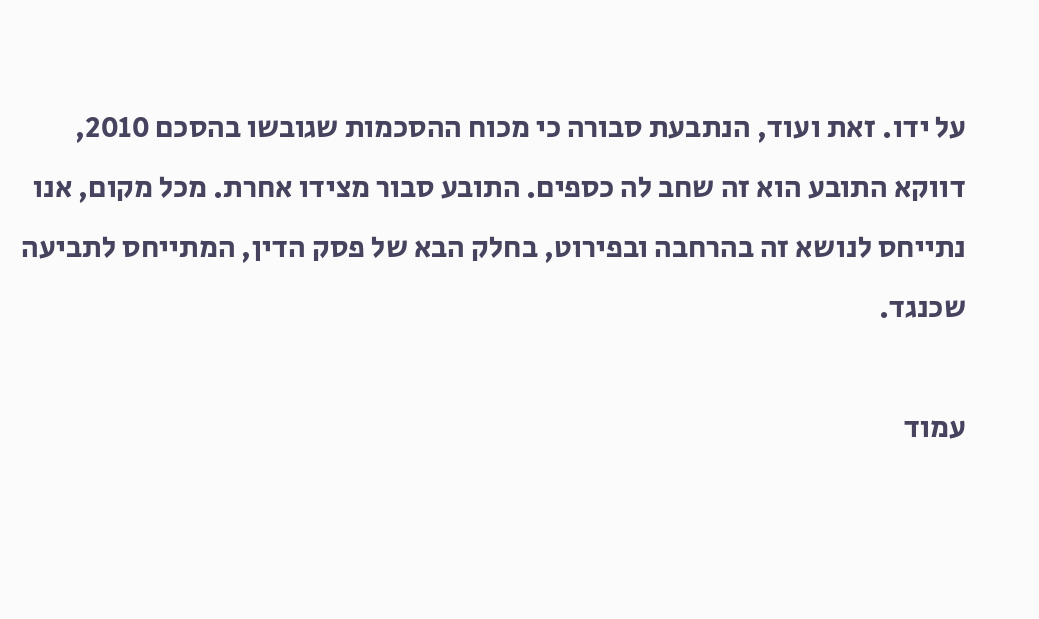על ידו. זאת ועוד, הנתבעת סבורה כי מכוח ההסכמות שגובשו בהסכם 2010, דווקא התובע הוא זה שחב לה כספים. התובע סבור מצידו אחרת. מכל מקום, אנו נתייחס לנושא זה בהרחבה ובפירוט, בחלק הבא של פסק הדין, המתייחס לתביעה שכנגד.

עמוד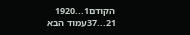הקודם1...1920
21...37עמוד הבא